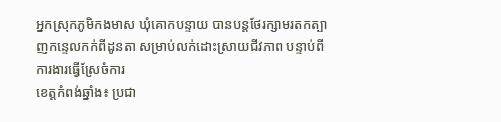អ្នកស្រុកភូមិកងមាស ឃុំគោកបន្ទាយ បានបន្តថែរក្សាមរតកត្បាញកន្ទេលកក់ពីដូនតា សម្រាប់លក់ដោះស្រាយជីវភាព បន្ទាប់ពីការងារធ្វើស្រែចំការ
ខេត្តកំពង់ឆ្នាំង៖ ប្រជា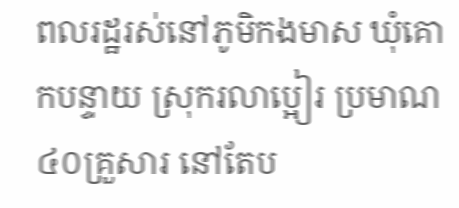ពលរដ្ឋរស់នៅភូមិកងមាស ឃុំគោកបន្ទាយ ស្រុករលាប្អៀរ ប្រមាណ៤០គ្រួសារ នៅតែប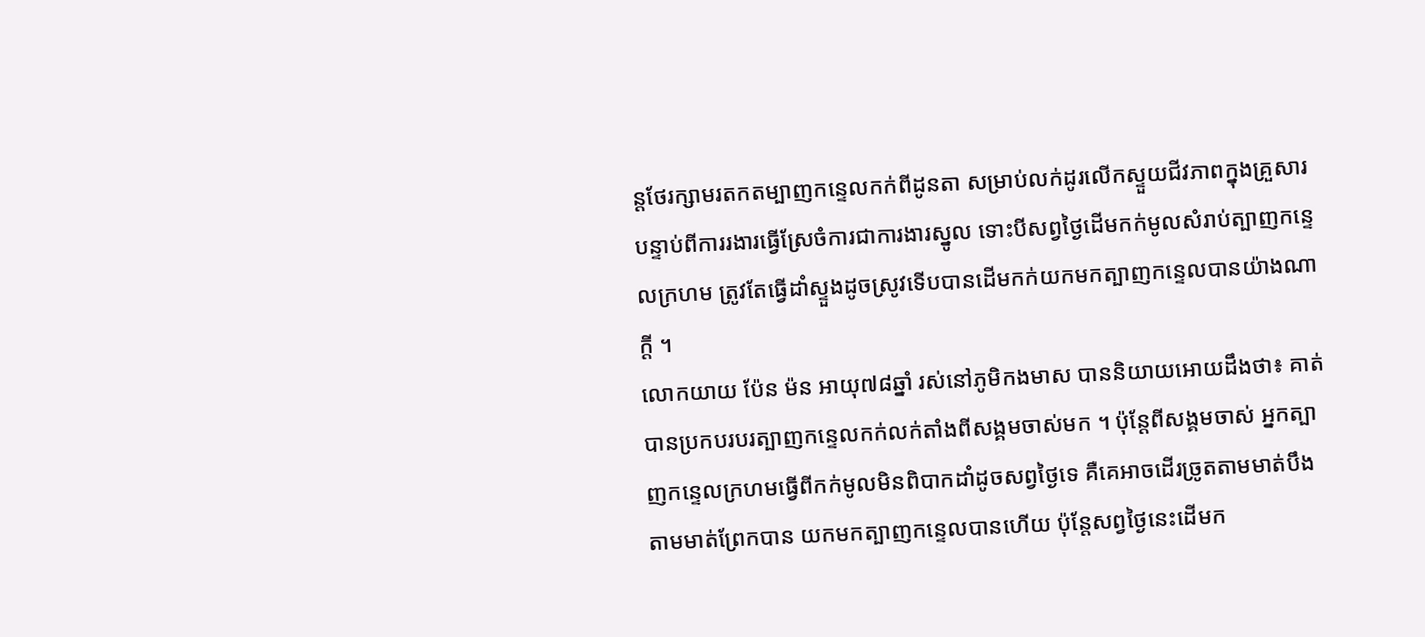ន្តថែរក្សាមរតកតម្បាញកន្ទេលកក់ពីដូនតា សម្រាប់លក់ដូរលើកស្ទួយជីវភាពក្នុងគ្រួសារ បន្ទាប់ពីការរងារធ្វើស្រែចំការជាការងារស្នូល ទោះបីសព្វថ្ងៃដើមកក់មូលសំរាប់ត្បាញកន្ទេលក្រហម ត្រូវតែធ្វើដាំស្ទួងដូចស្រូវទើបបានដើមកក់យកមកត្បាញកន្ទេលបានយ៉ាងណាក្តី ។
លោកយាយ ប៉ែន ម៉ន អាយុ៧៨ឆ្នាំ រស់នៅភូមិកងមាស បាននិយាយអោយដឹងថា៖ គាត់បានប្រកបរបរត្បាញកន្ទេលកក់លក់តាំងពីសង្គមចាស់មក ។ ប៉ុន្តែពីសង្គមចាស់ អ្នកត្បាញកន្ទេលក្រហមធ្វើពីកក់មូលមិនពិបាកដាំដូចសព្វថ្ងៃទេ គឺគេអាចដើរច្រូតតាមមាត់បឹង តាមមាត់ព្រែកបាន យកមកត្បាញកន្ទេលបានហើយ ប៉ុន្តែសព្វថ្ងៃនេះដើមក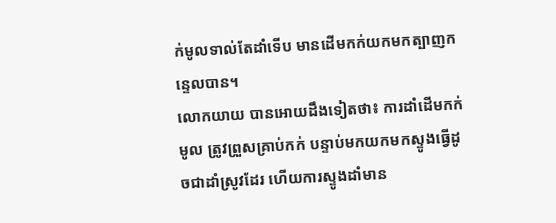ក់មូលទាល់តែដាំទើប មានដើមកក់យកមកត្បាញកន្ទេលបាន។
លោកយាយ បានអោយដឹងទៀតថា៖ ការដាំដើមកក់មូល ត្រូវព្រួសគ្រាប់កក់ បន្ទាប់មកយកមកស្ទូងធ្វើដូចជាដាំស្រូវដែរ ហើយការស្ទូងដាំមាន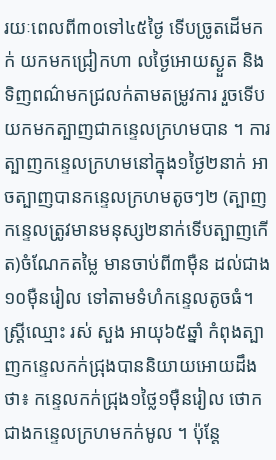រយៈពេលពី៣០ទៅ៤៥ថ្ងៃ ទើបច្រូតដើមកក់ យកមកជ្រៀកហា លថ្ងៃអោយស្ងួត និងទិញពណ៌មកជ្រលក់តាមតម្រូវការ រួចទើបយកមកត្បាញជាកន្ទេលក្រហមបាន ។ ការត្បាញកន្ទេលក្រហមនៅក្នុង១ថ្ងៃ២នាក់ អាចត្បាញបានកន្ទេលក្រហមតូចៗ២ (ត្បាញកន្ទេលត្រូវមានមនុស្ស២នាក់ទើបត្បាញកើត)ចំណែកតម្លៃ មានចាប់ពី៣ម៉ឺន ដល់ជាង១០ម៉ឺនរៀល ទៅតាមទំហំកន្ទេលតូចធំ។
ស្ត្រីឈ្មោះ រស់ សួង អាយុ៦៥ឆ្នាំ កំពុងត្បាញកន្ទេលកក់ជ្រុងបាននិយាយអោយដឹងថា៖ កន្ទេលកក់ជ្រុង១ថ្លៃ១ម៉ឺនរៀល ថោកជាងកន្ទេលក្រហមកក់មូល ។ ប៉ុន្តែ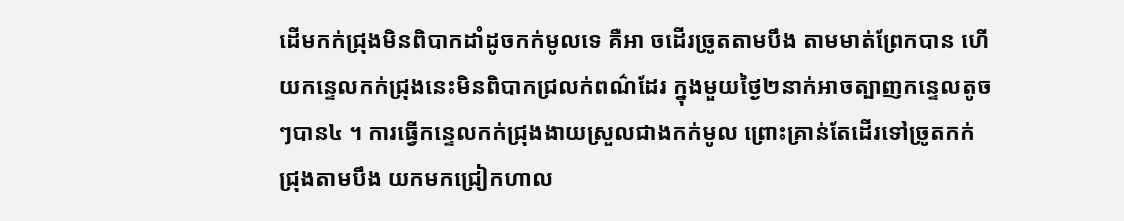ដើមកក់ជ្រុងមិនពិបាកដាំដូចកក់មូលទេ គឺអា ចដើរច្រូតតាមបឹង តាមមាត់ព្រែកបាន ហើយកន្ទេលកក់ជ្រុងនេះមិនពិបាកជ្រលក់ពណ៌ដែរ ក្នុងមួយថ្ងៃ២នាក់អាចត្បាញកន្ទេលតូចៗបាន៤ ។ ការធ្វើកន្ទេលកក់ជ្រុងងាយស្រួលជាងកក់មូល ព្រោះគ្រាន់តែដើរទៅច្រូតកក់ជ្រុងតាមបឹង យកមកជ្រៀកហាល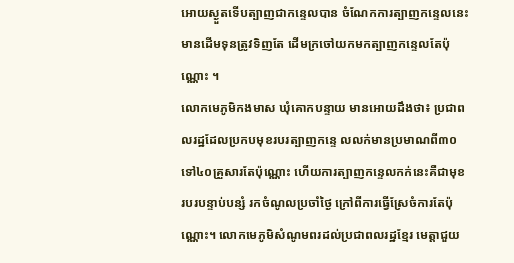អោយស្ងួតទើបត្បាញជាកន្ទេលបាន ចំណែកការត្បាញកន្ទេលនេះមានដើមទុនត្រូវទិញតែ ដើមក្រចៅយកមកត្បាញកន្ទេលតែប៉ុណ្ណោះ ។
លោកមេភូមិកងមាស ឃុំគោកបន្ទាយ មានអោយដឹងថា៖ ប្រជាពលរដ្ឋដែលប្រកបមុខរបរត្បាញកន្ទេ លលក់មានប្រមាណពី៣០ទៅ៤០គ្រួសារតែប៉ុណ្ណោះ ហើយការត្បាញកន្ទេលកក់នេះគឺជាមុខរបរបន្ទាប់បន្សំ រកចំណូលប្រចាំថ្ងៃ ក្រៅពីការធ្វើស្រែចំការតែប៉ុណ្ណោះ។ លោកមេភូមិសំណូមពរដល់ប្រជាពលរដ្ឋខ្មែរ មេត្តាជួយ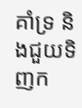គាំទ្រ និងជួយទិញក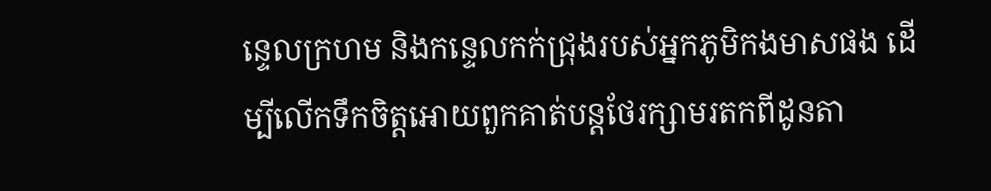ន្ទេលក្រហម និងកន្ទេលកក់ជ្រុងរបស់អ្នកភូមិកងមាសផង ដើម្បីលើកទឹកចិត្តអោយពួកគាត់បន្តថែរក្សាមរតកពីដូនតា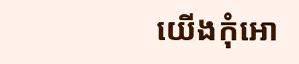យើងកុំអោ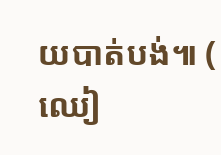យបាត់បង់៕ ( ឈៀ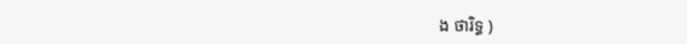ង ថារិទ្ធ )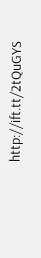http://ift.tt/2tQuGYS